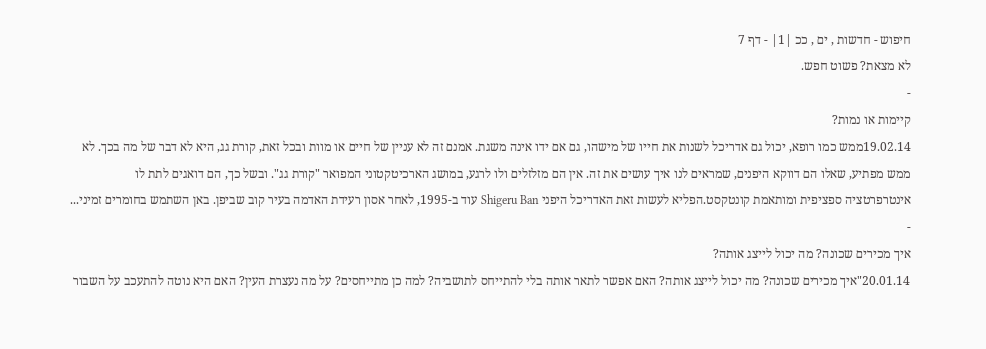חיפוש - חדשות , ים , ככ |1| - דף 7
לא מצאת? פשוט חפש.
-
קיימות או נמות?
19.02.14ממש כמו רופא, יכול גם אדריכל לשנות את חייו של מישהו, גם אם ידו אינה משגת. אמנם זה לא עניין של חיים או מוות ובכל זאת, קורת גג, היא לא דבר של מה בכך. לא ממש מפתיע, שאלו הם דווקא היפנים, שמראים לנו איך עושים את זה. אין הם מזלזלים ולו לרגע, במושג הארכיטקטוני המפואר "קורת גג". ובשל כך, הם דואגים לתת לו אינטרפרטציה ספציפית ומותאמת קונטקסט.הפליא לעשות זאת האדריכל היפני Shigeru Ban עוד ב-1995, לאחר אסון רעידת האדמה בעיר קוב שביפן. באן השתמש בחומרים זמיני... -
איך מכירים שכונה? מה יכול לייצג אותה?
20.01.14"איך מכירים שכונה? מה יכול לייצג אותה? האם אפשר לתאר אותה בלי להתייחס לתושביה? למה כן מתייחסים? על מה נעצרת העין? האם היא נוטה להתעכב על השבור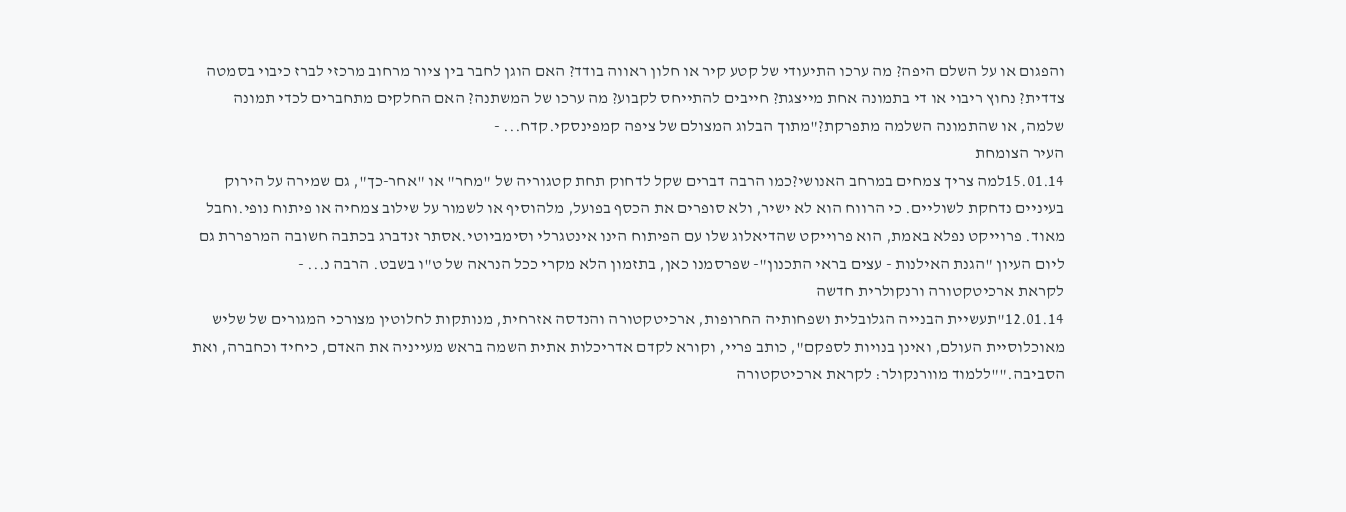והפגום או על השלם היפה? מה ערכו התיעודי של קטע קיר או חלון ראווה בודד? האם הוגן לחבר בין ציור מרחוב מרכזי לברז כיבוי בסמטה צדדית? נחוץ ריבוי או די בתמונה אחת מייצגת? חייבים להתייחס לקבוע? מה ערכו של המשתנה? האם החלקים מתחברים לכדי תמונה שלמה, או שהתמונה השלמה מתפרקת?"מתוך הבלוג המצולם של ציפה קמפינסקי.קדח... -
העיר הצומחת
15.01.14למה צריך צמחים במרחב האנושי?כמו הרבה דברים שקל לדחוק תחת קטגוריה של "מחר" או "אחר-כך", גם שמירה על הירוק בעיניים נדחקת לשוליים. כי הרווח הוא לא ישיר, ולא סופרים את הכסף בפועל, מלהוסיף או לשמור על שילוב צמחיה או פיתוח נופי.וחבל מאוד. פרוייקט נפלא באמת, הוא פרוייקט שהדיאלוג שלו עם הפיתוח הינו אינטגרלי וסימביוטי.אסתר זנדברג בכתבה חשובה המרפררת גם ליום העיון "הגנת האילנות - עצים בראי התכנון"- שפרסמנו כאן, בתזמון הלא מקרי ככל הנראה של ט"ו בשבט. הרבה נ... -
לקראת ארכיטקטורה ורנקולרית חדשה
12.01.14"תעשיית הבנייה הגלובלית ושפחותיה החרופות, ארכיטקטורה והנדסה אזרחית, מנותקות לחלוטין מצורכי המגורים של שליש מאוכלוסיית העולם, ואינן בנויות לספקם", כותב פריי, וקורא לקדם אדריכלות אתית השמה בראש מעייניה את האדם, כיחיד וכחברה, ואת הסביבה.""ללמוד מוורנקולר: לקראת ארכיטקטורה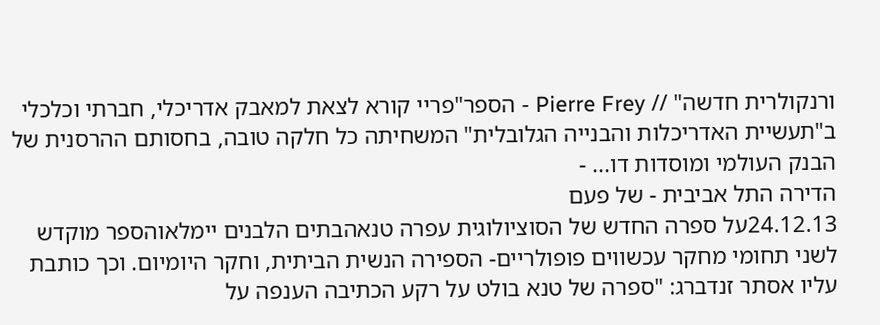ורנקולרית חדשה" // Pierre Frey - הספר"פריי קורא לצאת למאבק אדריכלי, חברתי וכלכלי ב"תעשיית האדריכלות והבנייה הגלובלית" המשחיתה כל חלקה טובה, בחסותם ההרסנית של הבנק העולמי ומוסדות דו... -
הדירה התל אביבית - של פעם
24.12.13על ספרה החדש של הסוציולוגית עפרה טנאהבתים הלבנים יימלאוהספר מוקדש לשני תחומי מחקר עכשווים פופולריים- הספירה הנשית הביתית, וחקר היומיום. וכך כותבת עליו אסתר זנדברג: "ספרה של טנא בולט על רקע הכתיבה הענפה על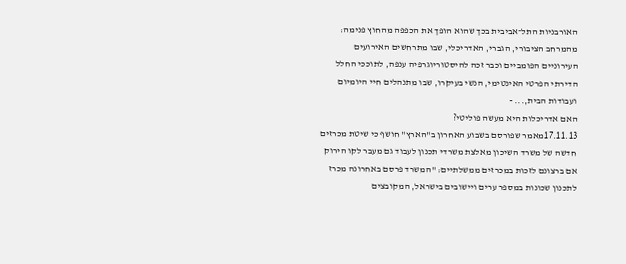האורבניות התל־אביבית בכך שהוא הופך את הכפפה מהחוץ פנימה: מהמרחב הציבורי, הגברי, האדריכלי, שבו מתרחשים האירועים העירוניים הפומביים וכבר זכה להיסטוריוגרפיה ענפה, לתוככי החלל הדירתי הפרטי האינטימי, הנשי בעיקרו, שבו מתנהלים חיי היומיום ועבודות הבית,... -
האם אדריכלות היא מעשה פוליטי?
17.11.13מאמר שפורסם בשבוע האחרון ב"הארץ" חושף כי שיטת מכרזים חדשה של משרד השיכון מאלצת משרדי תכנון לעבוד גם מעבר לקו הירוק אם ברצונם לזכות במכרזים ממשלתיים: "המשרד פרסם באחרונה מכרז לתכנון שכונות במספר ערים ויישובים בישראל, המקובצים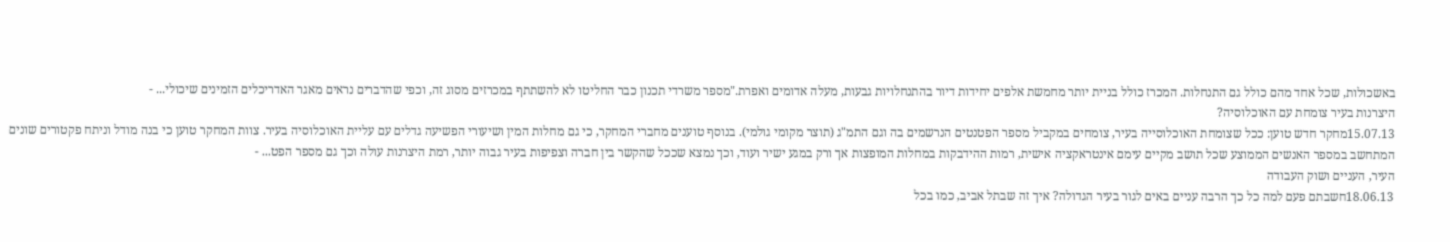באשכולות, שכל אחד מהם כולל גם התנחלות. המכרז כולל בניית יותר מחמשת אלפים יחידות דיור בהתנחלויות גבעות, מעלה אדומים ואפרת."מספר משרדי תכנון כבר החליטו לא להשתתף במכרזים מסוג זה, וכפי שהדברים נראים מאגר האדריכלים הזמינים שיכולי... -
היצרנות בעיר צומחת עם האוכלוסיה?
15.07.13מחקר חדש טוען: ככל שצומחת האוכלוסייה בעיר, צומחים במקביל מספר הפטנטים הנרשמים בה וגם התמ"ג (תוצר מקומי גולמי). בנוסף טוענים מחברי המחקר, כי גם מחלות המין ושיעורי הפשיעה גדלים עם עליית האוכלוסיה בעיר. צוות המחקר טוען כי בנה מודל וניתח פקטורים שונים המתחשב במספר האנשים הממוצע שכל תושב מקיים עימם אינטראקציה אישית, רמות ההידבקות במחלות המופצות אך ורק במגע ישיר ועוד, וכך נמצא שככל שהקשר בין חברה וצפיפות בעיר גבוה יותר, רמת היצרנות עולה וכך גם מספר הפט... -
העיר, העניים ושוק העבודה
18.06.13חשבתם פעם למה כל כך הרבה עניים באים לגור בעיר הגדולה? איך זה שבתל אביב, כמו בכל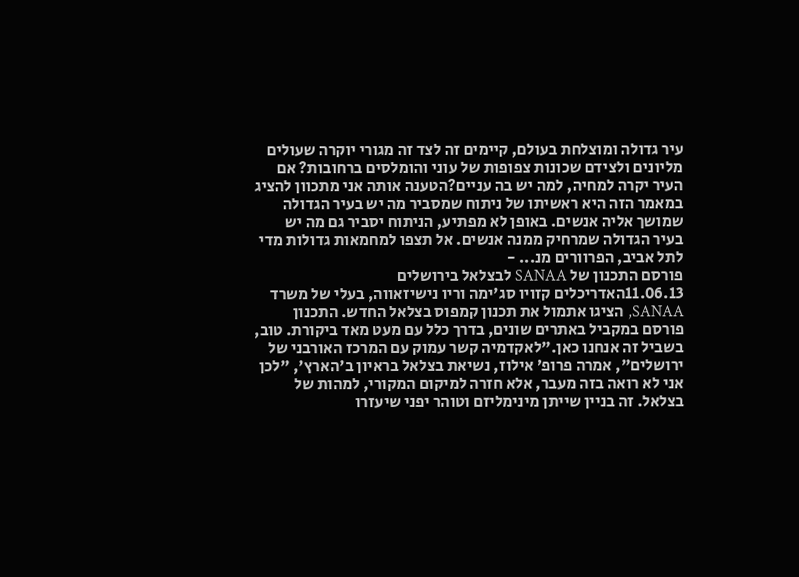עיר גדולה ומוצלחת בעולם, קיימים זה לצד זה מגורי יוקרה שעולים מליונים ולצידם שכונות צפופות של עוני והומלסים ברחובות? אם העיר יקרה למחיה, למה יש בה עניים?הטענה אותה אני מתכוון להציג במאמר הזה היא ראשיתו של ניתוח שמסביר מה יש בעיר הגדולה שמושך אליה אנשים. באופן לא מפתיע, הניתוח יסביר גם מה יש בעיר הגדולה שמרחיק ממנה אנשים. אל תצפו למחמאות גדולות מדי לתל אביב, הפרוורים מנ... -
פורסם התכנון של SANAA לבצלאל בירושלים
11.06.13האדריכלים קזויו סג'ימה וריו נישיזאווה, בעלי של משרד SANAA, הציגו אתמול את תכנון קמפוס בצלאל החדש. התכנון פורסם במקביל באתרים שונים, בדרך כלל עם מעט מאד ביקורת. טוב, בשביל זה אנחנו כאן."לאקדמיה קשר עמוק עם המרכז האורבני של ירושלים", אמרה פרופ’ אילוז, נשיאת בצלאל בראיון ב'הארץ', "לכן אני לא רואה בזה מעבר, אלא חזרה למיקום המקורי, למהות של בצלאל. זה בניין שייתן מינימליזם וטוהר יפני שיעזרו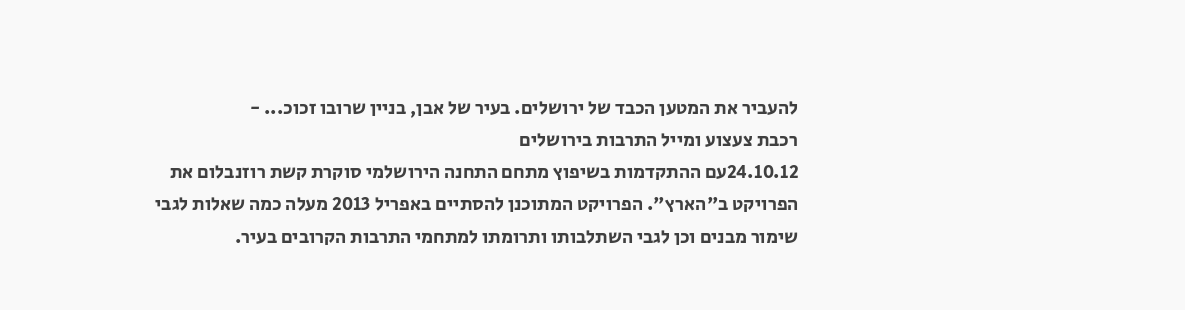להעביר את המטען הכבד של ירושלים. בעיר של אבן, בניין שרובו זכוכ... -
רכבת צעצוע ומייל התרבות בירושלים
24.10.12עם ההתקדמות בשיפוץ מתחם התחנה הירושלמי סוקרת קשת רוזנבלום את הפרויקט ב"הארץ". הפרויקט המתוכנן להסתיים באפריל 2013 מעלה כמה שאלות לגבי שימור מבנים וכן לגבי השתלבותו ותרומתו למתחמי התרבות הקרובים בעיר.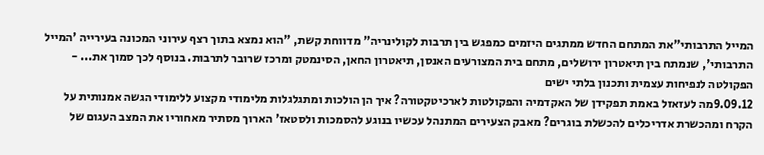המייל התרבותי"את המתחם החדש ממתגים היזמים כמפגש בין תרבות לקולינריה” מדווחת קשת, "הוא נמצא בתוך רצף עירוני המכונה בעירייה 'המייל התרבותי', שנמתח בין תיאטרון ירושלים, מתחם בית המצורעים האנסן, תיאטרון החאן, הסינמטק ומרכז שרובר לתרבות. בנוסף לכך סמוך את... -
הפקולטה לנפיחות עצמית ותכנון בלתי ישים
9.09.12מה לעזאזל באמת תפקידן של האקדמיה והפקולטות לארכיטקטורה? איך הן הולכות ומתגלגלות מלימודי מקצוע ללימודי הגשה אמנותית על הקרח ומהכשרת אדריכלים להכשלת בוגרים? מאבק הצעירים המתנהל עכשיו בנוגע להסמכות ולסטאז' הארוך מסתיר מאחוריו את המצב העגום של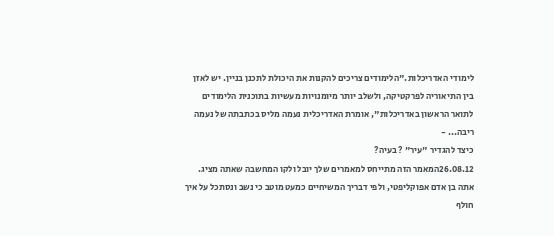לימודי האדריכלות."הלימודים צריכים להקנות את היכולת לתכנן בניין. יש לאזן בין התיאוריה לפרקטיקה, ולשלב יותר מיומנויות מעשיות בתוכנית הלימודים לתואר הראשון באדריכלות", אומרת האדריכלית נעמה מליס בכתבתה של נעמה ריבה... -
כיצד להגדיר "עיר" ? בעיה?
26.08.12המאמר הזה מתייחס למאמרים שלך יובל ולקו המחשבה שאתה מציג. אתה בן אדם אפוקליפטי, ולפי דבריך המשיחיים כמעט מוטב כי נשב ונסתכל על איך חולף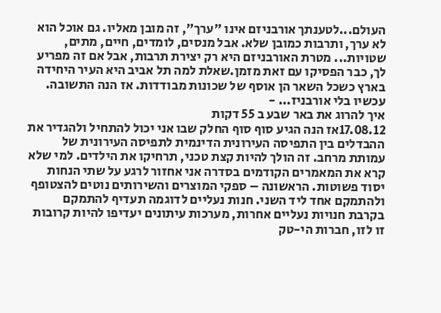העולם...לטענתך אורבניזם אינו "ערך", זה מובן מאליו. גם אוכל הוא לא ערך, ותרבות כמובן שלא. אבל מנסים, לומדים, חיים, מתים, שטויות... מטרת האורבניזם היא רק יצירת תרבות, אבל אם זה מפריע לך, כבר הפסיקו עם זאת מזמן.שאלת למה תל אביב היא העיר היחידה בארץ כשכל השאר הן אוסף של שכונות מבודדות. אז הנה התשובה. עכשיו בלי אורבניז... -
איך להרוג את באר שבע ב 55 דקות
17.08.12אז הנה הגיע סוף סוף החלק שבו אני יכול להתחיל ולהגדיר את ההבדלים בין התפיסה העירונית הדינמית לתפיסה העירונית של עמותת מרחב. זה הולך להיות קצת טכני, תרחיקו את הילדים. למי שלא קרא את המאמרים הקודמים בסדרה אני אחזור לרגע על שתי הנחות יסוד פשוטות. הראשונה – ספקי המוצרים והשירותים נוטים להצטופף ולהתמקם אחד ליד השני. חנות נעליים לדוגמה תעדיף להתמקם בקרבת חנויות נעליים אחרות, מערכות עיתונים יעדיפו להיות קרובות זו לזו, חברות הי-טק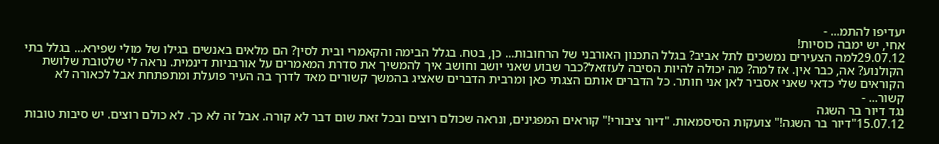יעדיפו להתמ... -
אחי, יש ימבה כוסיות!
29.07.12למה הצעירים נמשכים לתל אביב? בגלל התכנון האורבני של הרחובות... כן, בטח. בגלל הבימה והקאמרי ובית לסין? הם מלאים באנשים בגילו של מולי שפירא... בגלל בתי הקולנוע? אה, כבר אין. אז למה? מה יכולה להיות הסיבה לעזזאל?כבר שבוע שאני יושב וחושב איך להמשיך את סדרת המאמרים על אורבניות דינמית. נראה לי שלטובת שלושת הקוראים שלי כדאי שאני אסביר לאן אני חותר. כל הדברים אותם הצגתי כאן ומרבית הדברים שאציג בהמשך קשורים מאד לדרך בה העיר פועלת ומתפתחת אבל לכאורה לא קשור... -
נגד דיור בר השגה
15.07.12"דיור בר השגה!" צועקות הסיסמאות. "דיור ציבורי!" קוראים המפגינים, ונראה שכולם רוצים ובכל זאת שום דבר לא קורה. אבל זה לא כך. לא כולם רוצים. יש סיבות טובות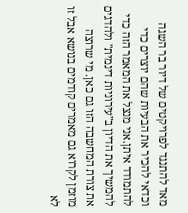מאד להתנגד לפרויקטים של דיור בר השגה וכדאי להכיר את הבעיות שהם יוצרים כדי להתמודד איתן.אני מנצל את המאמר הזה כדי להמשיך את הדיון ב"עירוניות דינמית" ולהדגים את צורת המחשבה הזו גם כאן. מי שרוצה מוזמן לקרוא גם מאמרים קודמים בנושא אבל זו לא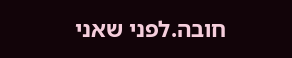חובה.לפני שאני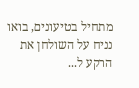מתחיל בטיעונים, בואו נניח על השולחן את הרקע ל...